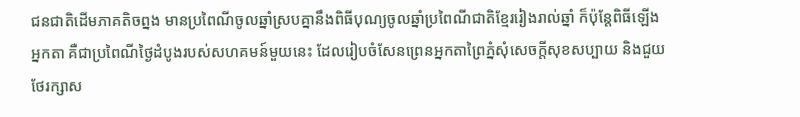ជនជាតិដើមភាគតិចព្នង មានប្រពៃណីចូលឆ្នាំស្របគ្នានឹងពិធីបុណ្យចូលឆ្នាំប្រពៃណីជាតិខ្មែររៀងរាល់ឆ្នាំ ក៏ប៉ុន្តែពិធីឡើងអ្នកតា គឺជាប្រពៃណីថ្ងៃដំបូងរបស់សហគមន៍មួយនេះ ដែលរៀបចំសែនព្រេនអ្នកតាព្រៃភ្នំសុំសេចក្តីសុខសប្បាយ និងជួយថែរក្សាស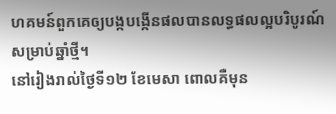ហគមន៍ពួកគេឲ្យបង្កបង្កើនផលបានលទ្ធផលល្អបរិបូរណ៍សម្រាប់ឆ្នាំថ្មី។
នៅរៀងរាល់ថ្ងៃទី១២ ខែមេសា ពោលគឺមុន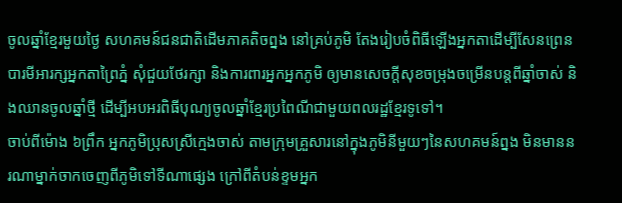ចូលឆ្នាំខ្មែរមួយថ្ងៃ សហគមន៍ជនជាតិដើមភាគតិចព្នង នៅគ្រប់ភូមិ តែងរៀបចំពិធីឡើងអ្នកតាដើម្បីសែនព្រេនបារមីអារក្សអ្នកតាព្រៃភ្នំ សុំជួយថែរក្សា និងការពារអ្នកអ្នកភូមិ ឲ្យមានសេចក្តីសុខចម្រុងចម្រើនបន្តពីឆ្នាំចាស់ និងឈានចូលឆ្នាំថ្មី ដើម្បីអបអរពិធីបុណ្យចូលឆ្នាំខ្មែរប្រពៃណីជាមួយពលរដ្ឋខ្មែរទូទៅ។
ចាប់ពីម៉ោង ៦ព្រឹក អ្នកភូមិប្រុសស្រីក្មេងចាស់ តាមក្រុមគ្រួសារនៅក្នុងភូមិនីមួយៗនៃសហគមន៍ព្នង មិនមាននរណាម្នាក់ចាកចេញពីភូមិទៅទីណាផ្សេង ក្រៅពីតំបន់ខ្ទមអ្នក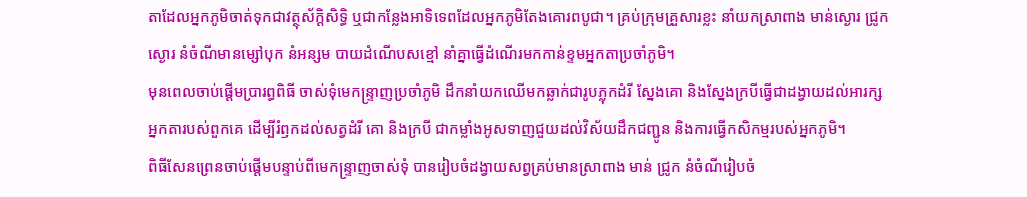តាដែលអ្នកភូមិចាត់ទុកជាវត្ថុស័ក្ដិសិទ្ធិ ឬជាកន្លែងអាទិទេពដែលអ្នកភូមិតែងគោរពបូជា។ គ្រប់ក្រុមគ្រួសារខ្លះ នាំយកស្រាពាង មាន់ស្ងោរ ជ្រូកស្ងោរ នំចំណីមានម្សៅបុក នំអន្សម បាយដំណើបសខ្មៅ នាំគ្នាធ្វើដំណើរមកកាន់ខ្ទមអ្នកតាប្រចាំភូមិ។
មុនពេលចាប់ផ្តើមប្រារព្ធពិធី ចាស់ទុំមេកន្ទ្រាញប្រចាំភូមិ ដឹកនាំយកឈើមកឆ្លាក់ជារូបភ្លុកដំរី ស្នែងគោ និងស្នែងក្របីធ្វើជាដង្វាយដល់អារក្សអ្នកតារបស់ពួកគេ ដើម្បីរំឭកដល់សត្វដំរី គោ និងក្របី ជាកម្លាំងអូសទាញជួយដល់វិស័យដឹកជញ្ជូន និងការធ្វើកសិកម្មរបស់អ្នកភូមិ។
ពិធីសែនព្រេនចាប់ផ្ដើមបន្ទាប់ពីមេកន្ទ្រាញចាស់ទុំ បានរៀបចំដង្វាយសព្វគ្រប់មានស្រាពាង មាន់ ជ្រូក នំចំណីរៀបចំ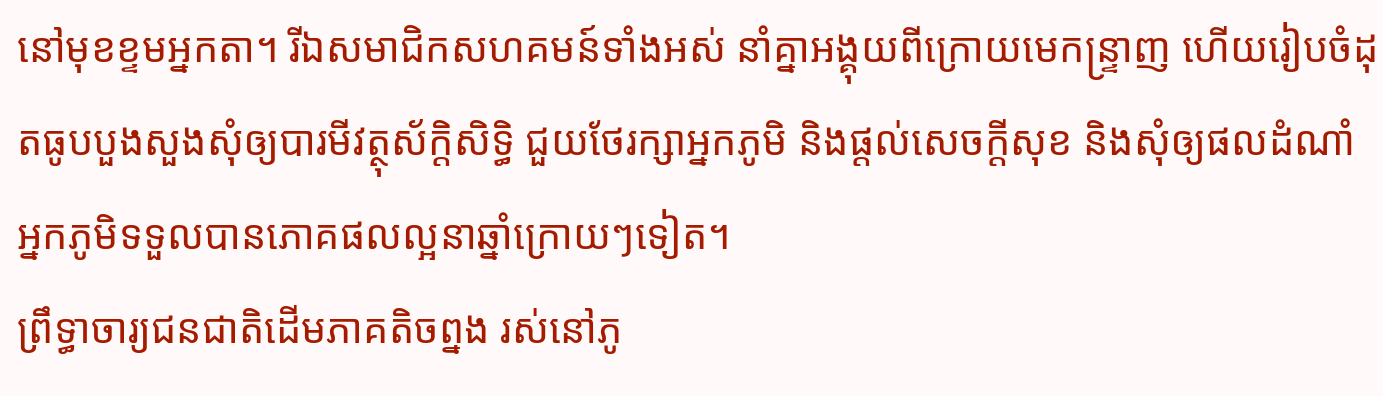នៅមុខខ្ទមអ្នកតា។ រីឯសមាជិកសហគមន៍ទាំងអស់ នាំគ្នាអង្គុយពីក្រោយមេកន្ទ្រាញ ហើយរៀបចំដុតធូបបួងសួងសុំឲ្យបារមីវត្ថុស័ក្តិសិទ្ធិ ជួយថែរក្សាអ្នកភូមិ និងផ្តល់សេចក្តីសុខ និងសុំឲ្យផលដំណាំអ្នកភូមិទទួលបានភោគផលល្អនាឆ្នាំក្រោយៗទៀត។
ព្រឹទ្ធាចារ្យជនជាតិដើមភាគតិចព្នង រស់នៅភូ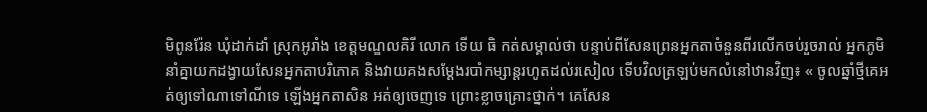មិពូនរ៉ែន ឃុំដាក់ដាំ ស្រុកអូរាំង ខេត្តមណ្ឌលគិរី លោក ទើយ ធិ កត់សម្គាល់ថា បន្ទាប់ពីសែនព្រេនអ្នកតាចំនួនពីរលើកចប់រួចរាល់ អ្នកភូមិនាំគ្នាយកដង្វាយសែនអ្នកតាបរិភោគ និងវាយគងសម្ដែងរបាំកម្សាន្តរហូតដល់រសៀល ទើបវិលត្រឡប់មកលំនៅឋានវិញ៖ « ចូលឆ្នាំថ្មីគេអត់ឲ្យទៅណាទៅណីទេ ឡើងអ្នកតាសិន អត់ឲ្យចេញទេ ព្រោះខ្លាចគ្រោះថ្នាក់។ គេសែន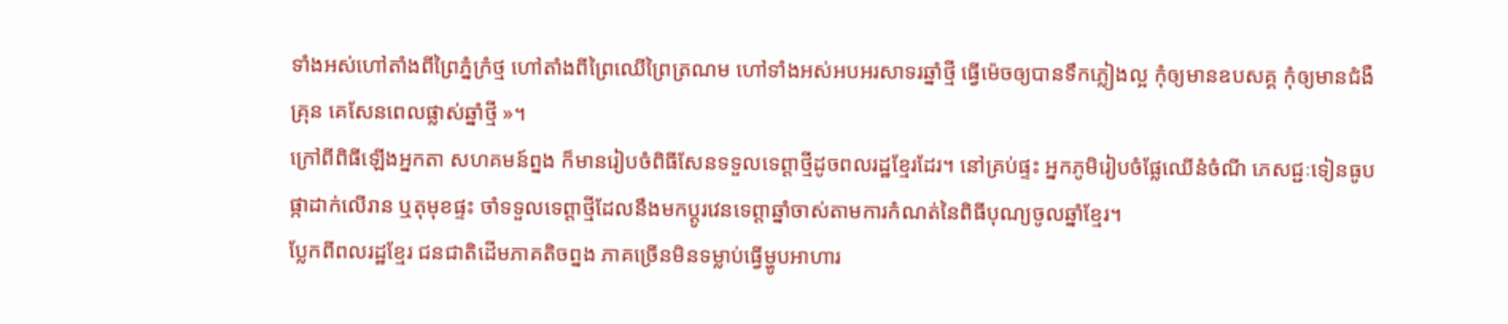ទាំងអស់ហៅតាំងពីព្រៃភ្នំក្រំថ្ម ហៅតាំងពីព្រៃឈើព្រៃត្រណម ហៅទាំងអស់អបអរសាទរឆ្នាំថ្មី ធ្វើម៉េចឲ្យបានទឹកភ្លៀងល្អ កុំឲ្យមានឧបសគ្គ កុំឲ្យមានជំងឺគ្រុន គេសែនពេលផ្លាស់ឆ្នាំថ្មី »។
ក្រៅពីពិធីឡើងអ្នកតា សហគមន៍ព្នង ក៏មានរៀបចំពិធីសែនទទួលទេព្ដាថ្មីដូចពលរដ្ឋខ្មែរដែរ។ នៅគ្រប់ផ្ទះ អ្នកភូមិរៀបចំផ្លែឈើនំចំណី ភេសជ្ជៈទៀនធូបផ្កាដាក់លើរាន ឬតុមុខផ្ទះ ចាំទទួលទេព្តាថ្មីដែលនឹងមកប្ដូរវេនទេព្តាឆ្នាំចាស់តាមការកំណត់នៃពិធីបុណ្យចូលឆ្នាំខ្មែរ។
ប្លែកពីពលរដ្ឋខ្មែរ ជនជាតិដើមភាគតិចព្នង ភាគច្រើនមិនទម្លាប់ធ្វើម្ហូបអាហារ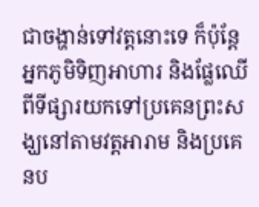ជាចង្ហាន់ទៅវត្តនោះទេ ក៏ប៉ុន្តែអ្នកភូមិទិញអាហារ និងផ្លែឈើពីទីផ្សារយកទៅប្រគេនព្រះសង្ឃនៅតាមវត្តអារាម និងប្រគេនប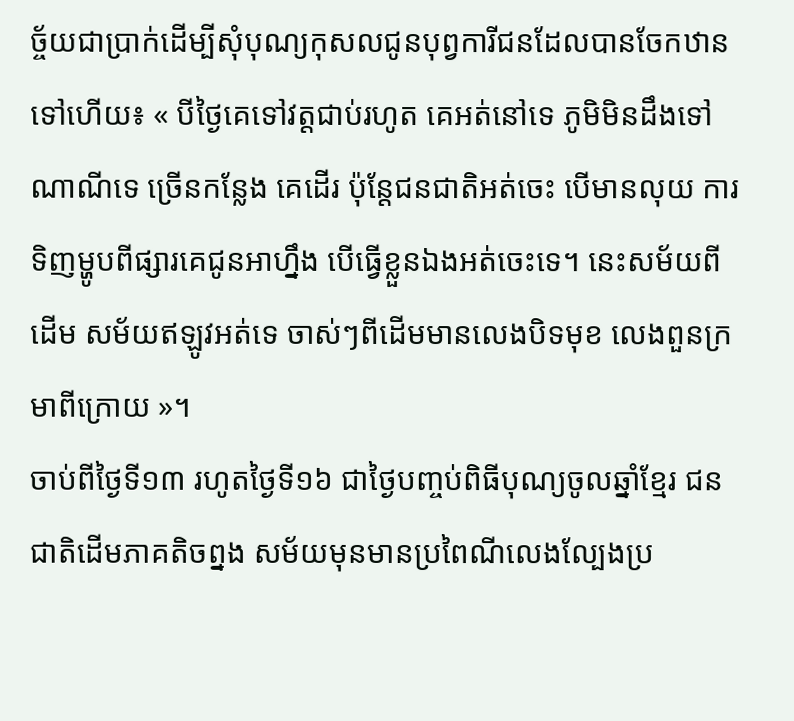ច្ច័យជាប្រាក់ដើម្បីសុំបុណ្យកុសលជូនបុព្វការីជនដែលបានចែកឋានទៅហើយ៖ « បីថ្ងៃគេទៅវត្តជាប់រហូត គេអត់នៅទេ ភូមិមិនដឹងទៅណាណីទេ ច្រើនកន្លែង គេដើរ ប៉ុន្តែជនជាតិអត់ចេះ បើមានលុយ ការទិញម្ហូបពីផ្សារគេជូនអាហ្នឹង បើធ្វើខ្លួនឯងអត់ចេះទេ។ នេះសម័យពីដើម សម័យឥឡូវអត់ទេ ចាស់ៗពីដើមមានលេងបិទមុខ លេងពួនក្រមាពីក្រោយ »។
ចាប់ពីថ្ងៃទី១៣ រហូតថ្ងៃទី១៦ ជាថ្ងៃបញ្ចប់ពិធីបុណ្យចូលឆ្នាំខ្មែរ ជនជាតិដើមភាគតិចព្នង សម័យមុនមានប្រពៃណីលេងល្បែងប្រ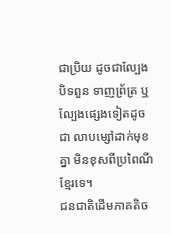ជាប្រិយ ដូចជាល្បែងបិទពួន ទាញព្រ័ត្រ ឬល្បែងផ្សេងទៀតដូចជា លាបម្សៅដាក់មុខគ្នា មិនខុសពីប្រពៃណីខ្មែរទេ។
ជនជាតិដើមភាគតិច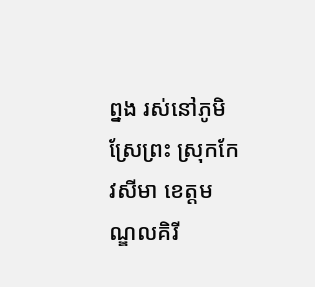ព្នង រស់នៅភូមិស្រែព្រះ ស្រុកកែវសីមា ខេត្តមណ្ឌលគិរី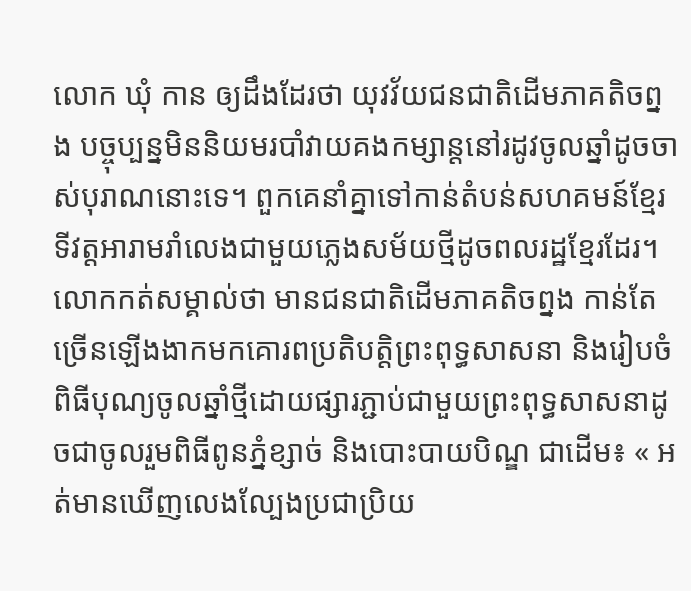លោក ឃុំ កាន ឲ្យដឹងដែរថា យុវវ័យជនជាតិដើមភាគតិចព្នង បច្ចុប្បន្នមិននិយមរបាំវាយគងកម្សាន្តនៅរដូវចូលឆ្នាំដូចចាស់បុរាណនោះទេ។ ពួកគេនាំគ្នាទៅកាន់តំបន់សហគមន៍ខ្មែរ ទីវត្តអារាមរាំលេងជាមួយភ្លេងសម័យថ្មីដូចពលរដ្ឋខ្មែរដែរ។ លោកកត់សម្គាល់ថា មានជនជាតិដើមភាគតិចព្នង កាន់តែច្រើនឡើងងាកមកគោរពប្រតិបត្តិព្រះពុទ្ធសាសនា និងរៀបចំពិធីបុណ្យចូលឆ្នាំថ្មីដោយផ្សារភ្ជាប់ជាមួយព្រះពុទ្ធសាសនាដូចជាចូលរួមពិធីពូនភ្នំខ្សាច់ និងបោះបាយបិណ្ឌ ជាដើម៖ « អត់មានឃើញលេងល្បែងប្រជាប្រិយ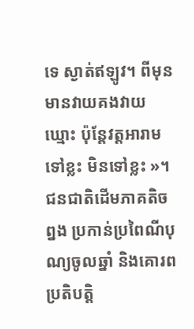ទេ ស្ងាត់ឥឡូវ។ ពីមុនមានវាយគងវាយឃ្មោះ ប៉ុន្តែវត្តអារាមទៅខ្លះ មិនទៅខ្លះ »។
ជនជាតិដើមភាគតិចព្នង ប្រកាន់ប្រពៃណីបុណ្យចូលឆ្នាំ និងគោរពប្រតិបត្តិ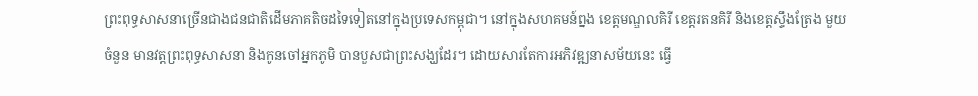ព្រះពុទ្ធសាសនាច្រើនជាងជនជាតិដើមភាគតិចដទៃទៀតនៅក្នុងប្រទេសកម្ពុជា។ នៅក្នុងសហគមន៍ព្នង ខេត្តមណ្ឌលគិរី ខេត្តរតនគិរី និងខេត្តស្ទឹងត្រែង មួយចំនួន មានវត្តព្រះពុទ្ធសាសនា និងកូនចៅអ្នកភូមិ បានបួសជាព្រះសង្ឃដែរ។ ដោយសារតែការអភិវឌ្ឍនាសម័យនេះ ធ្វើ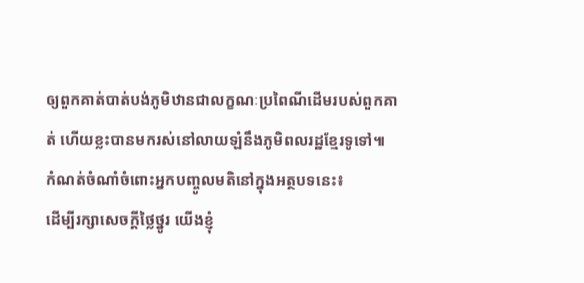ឲ្យពួកគាត់បាត់បង់ភូមិឋានជាលក្ខណៈប្រពៃណីដើមរបស់ពួកគាត់ ហើយខ្លះបានមករស់នៅលាយឡំនឹងភូមិពលរដ្ឋខ្មែរទូទៅ៕
កំណត់ចំណាំចំពោះអ្នកបញ្ចូលមតិនៅក្នុងអត្ថបទនេះ៖
ដើម្បីរក្សាសេចក្ដីថ្លៃថ្នូរ យើងខ្ញុំ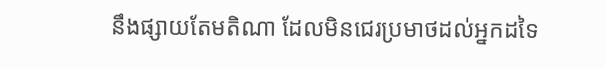នឹងផ្សាយតែមតិណា ដែលមិនជេរប្រមាថដល់អ្នកដទៃ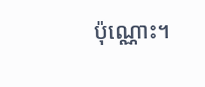ប៉ុណ្ណោះ។